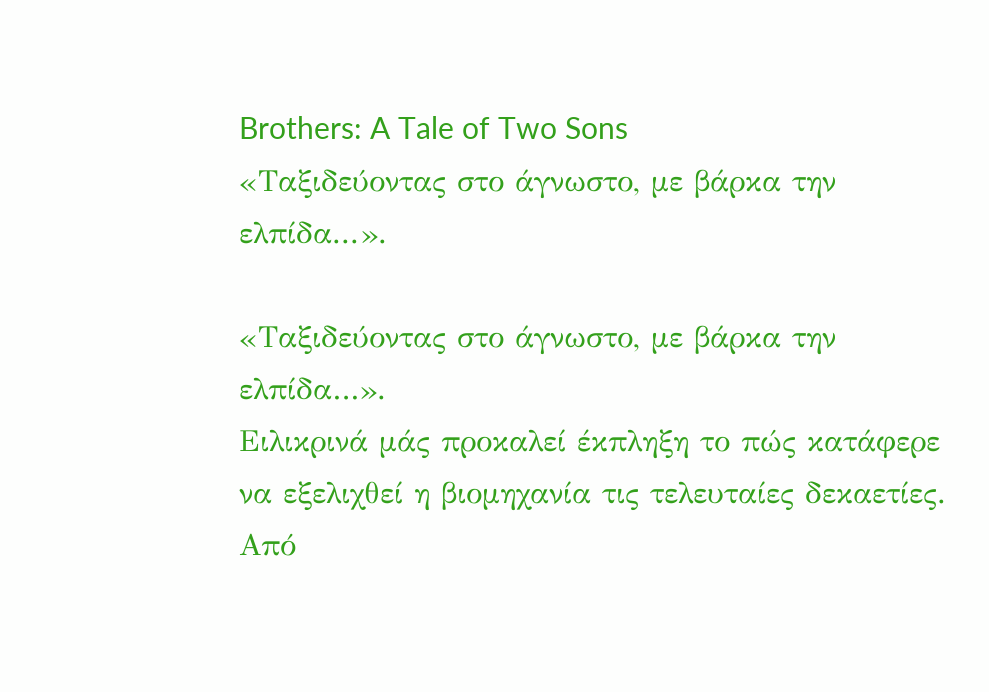Brothers: A Tale of Two Sons
«Ταξιδεύοντας στο άγνωστο, με βάρκα την ελπίδα...».

«Ταξιδεύοντας στο άγνωστο, με βάρκα την ελπίδα…».
Ειλικρινά μάς προκαλεί έκπληξη το πώς κατάφερε να εξελιχθεί η βιομηχανία τις τελευταίες δεκαετίες. Από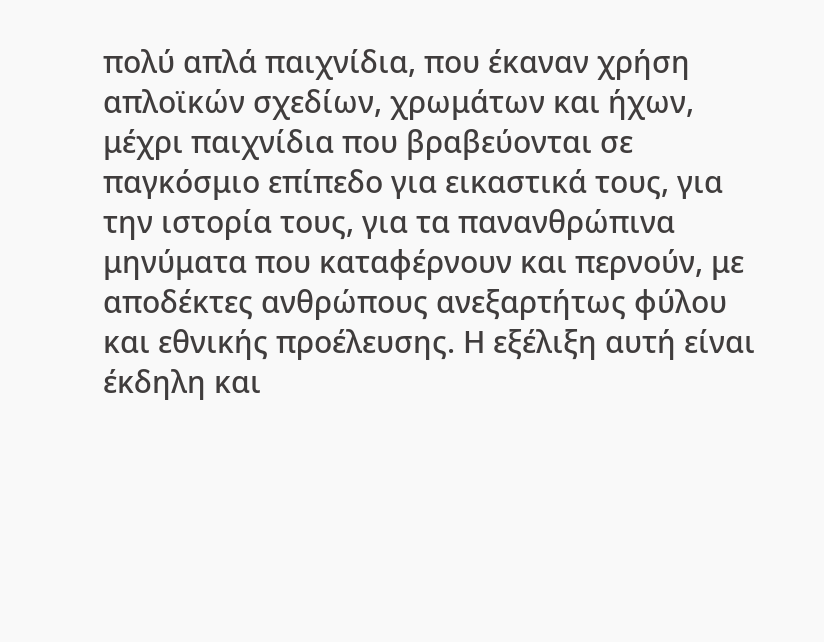πολύ απλά παιχνίδια, που έκαναν χρήση απλοϊκών σχεδίων, χρωμάτων και ήχων, μέχρι παιχνίδια που βραβεύονται σε παγκόσμιο επίπεδο για εικαστικά τους, για την ιστορία τους, για τα πανανθρώπινα μηνύματα που καταφέρνουν και περνούν, με αποδέκτες ανθρώπους ανεξαρτήτως φύλου και εθνικής προέλευσης. Η εξέλιξη αυτή είναι έκδηλη και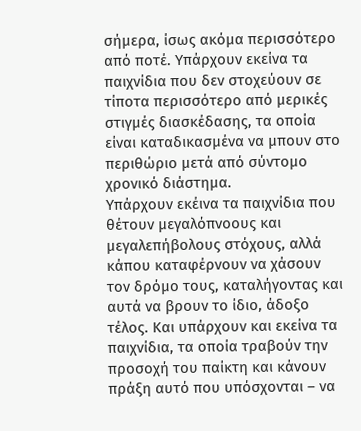σήμερα, ίσως ακόμα περισσότερο από ποτέ. Υπάρχουν εκείνα τα παιχνίδια που δεν στοχεύουν σε τίποτα περισσότερο από μερικές στιγμές διασκέδασης, τα οποία είναι καταδικασμένα να μπουν στο περιθώριο μετά από σύντομο χρονικό διάστημα.
Υπάρχουν εκέινα τα παιχνίδια που θέτουν μεγαλόπνοους και μεγαλεπήβολους στόχους, αλλά κάπου καταφέρνουν να χάσουν τον δρόμο τους, καταλήγοντας και αυτά να βρουν το ίδιο, άδοξο τέλος. Και υπάρχουν και εκείνα τα παιχνίδια, τα οποία τραβούν την προσοχή του παίκτη και κάνουν πράξη αυτό που υπόσχονται – να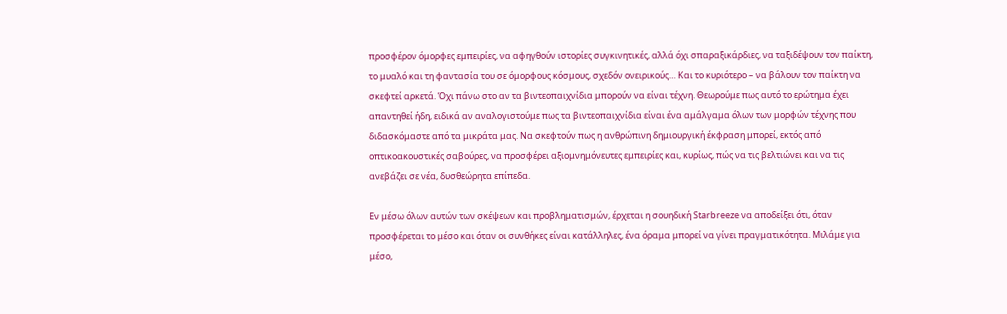προσφέρον όμορφες εμπειρίες, να αφηγθούν ιστορίες συγκινητικές, αλλά όχι σπαραξικάρδιες, να ταξιδέψουν τον παίκτη, το μυαλό και τη φαντασία του σε όμορφους κόσμους, σχεδόν ονειρικούς… Και το κυριότερο – να βάλουν τον παίκτη να σκεφτεί αρκετά. Όχι πάνω στο αν τα βιντεοπαιχνίδια μπορούν να είναι τέχνη. Θεωρούμε πως αυτό το ερώτημα έχει απαντηθεί ήδη, ειδικά αν αναλογιστούμε πως τα βιντεοπαιχνίδια είναι ένα αμάλγαμα όλων των μορφών τέχνης που διδασκόμαστε από τα μικράτα μας. Να σκεφτούν πως η ανθρώπινη δημιουργική έκφραση μπορεί, εκτός από οπτικοακουστικές σαβούρες, να προσφέρει αξιομνημόνευτες εμπειρίες και, κυρίως, πώς να τις βελτιώνει και να τις ανεβάζει σε νέα, δυσθεώρητα επίπεδα.

Εν μέσω όλων αυτών των σκέψεων και προβληματισμών, έρχεται η σουηδική Starbreeze να αποδείξει ότι, όταν προσφέρεται το μέσο και όταν οι συνθήκες είναι κατάλληλες, ένα όραμα μπορεί να γίνει πραγματικότητα. Μιλάμε για μέσο,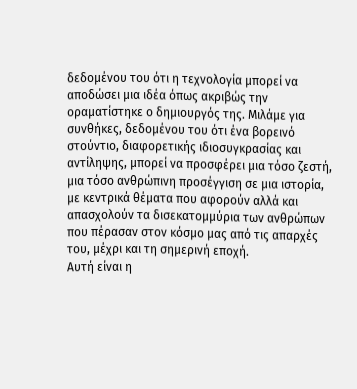δεδομένου του ότι η τεχνολογία μπορεί να αποδώσει μια ιδέα όπως ακριβώς την οραματίστηκε ο δημιουργός της. Μιλάμε για συνθήκες, δεδομένου του ότι ένα βορεινό στούντιο, διαφορετικής ιδιοσυγκρασίας και αντίληψης, μπορεί να προσφέρει μια τόσο ζεστή, μια τόσο ανθρώπινη προσέγγιση σε μια ιστορία, με κεντρικά θέματα που αφορούν αλλά και απασχολούν τα δισεκατομμύρια των ανθρώπων που πέρασαν στον κόσμο μας από τις απαρχές του, μέχρι και τη σημερινή εποχή.
Αυτή είναι η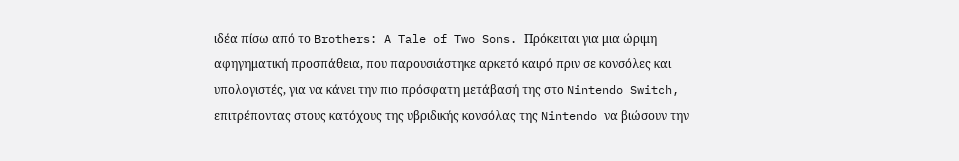ιδέα πίσω από το Brothers: A Tale of Two Sons. Πρόκειται για μια ώριμη αφηγηματική προσπάθεια, που παρουσιάστηκε αρκετό καιρό πριν σε κονσόλες και υπολογιστές, για να κάνει την πιο πρόσφατη μετάβασή της στο Nintendo Switch, επιτρέποντας στους κατόχους της υβριδικής κονσόλας της Nintendo να βιώσουν την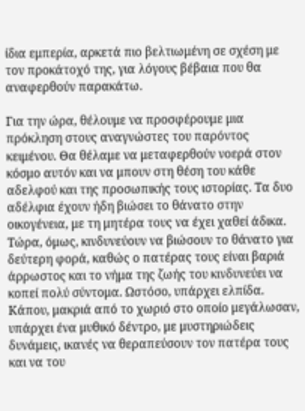ίδια εμπερία, αρκετά πιο βελτιωμένη σε σχέση με τον προκάτοχό της, για λόγους βέβαια που θα αναφερθούν παρακάτω.

Για την ώρα, θέλουμε να προσφέρουμε μια πρόκληση στους αναγνώστες του παρόντος κειμένου. Θα θέλαμε να μεταφερθούν νοερά στον κόσμο αυτόν και να μπουν στη θέση του κάθε αδελφού και της προσωπικής τους ιστορίας. Τα δυο αδέλφια έχουν ήδη βιώσει το θάνατο στην οικογένεια, με τη μητέρα τους να έχει χαθεί άδικα. Τώρα, όμως, κινδυνεύουν να βιώσουν το θάνατο για δεύτερη φορά, καθώς ο πατέρας τους είναι βαριά άρρωστος και το νήμα της ζωής του κινδυνεύει να κοπεί πολύ σύντομα. Ωστόσο, υπάρχει ελπίδα. Κάπου, μακριά από το χωριό στο οποίο μεγάλωσαν, υπάρχει ένα μυθικό δέντρο, με μυστηριώδεις δυνάμεις, ικανές να θεραπεύσουν τον πατέρα τους και να του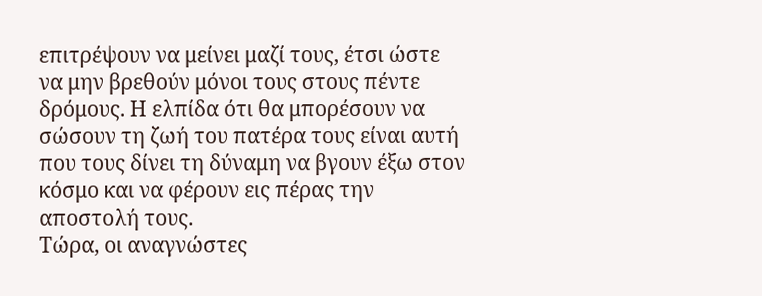επιτρέψουν να μείνει μαζί τους, έτσι ώστε να μην βρεθούν μόνοι τους στους πέντε δρόμους. Η ελπίδα ότι θα μπορέσουν να σώσουν τη ζωή του πατέρα τους είναι αυτή που τους δίνει τη δύναμη να βγουν έξω στον κόσμο και να φέρουν εις πέρας την αποστολή τους.
Τώρα, οι αναγνώστες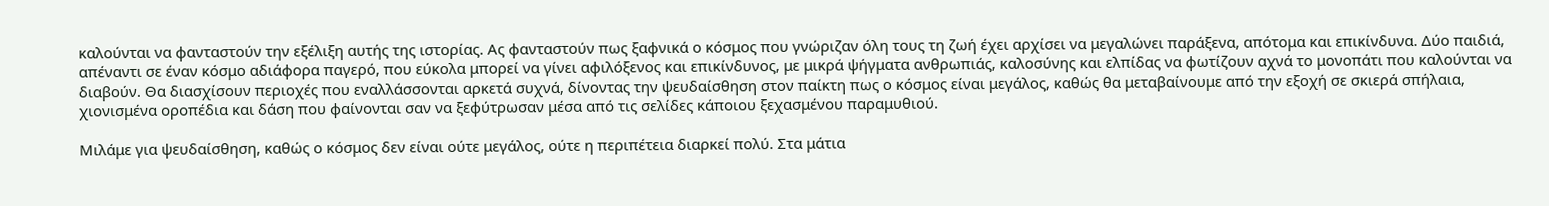καλούνται να φανταστούν την εξέλιξη αυτής της ιστορίας. Ας φανταστούν πως ξαφνικά ο κόσμος που γνώριζαν όλη τους τη ζωή έχει αρχίσει να μεγαλώνει παράξενα, απότομα και επικίνδυνα. Δύο παιδιά, απέναντι σε έναν κόσμο αδιάφορα παγερό, που εύκολα μπορεί να γίνει αφιλόξενος και επικίνδυνος, με μικρά ψήγματα ανθρωπιάς, καλοσύνης και ελπίδας να φωτίζουν αχνά το μονοπάτι που καλούνται να διαβούν. Θα διασχίσουν περιοχές που εναλλάσσονται αρκετά συχνά, δίνοντας την ψευδαίσθηση στον παίκτη πως ο κόσμος είναι μεγάλος, καθώς θα μεταβαίνουμε από την εξοχή σε σκιερά σπήλαια, χιονισμένα οροπέδια και δάση που φαίνονται σαν να ξεφύτρωσαν μέσα από τις σελίδες κάποιου ξεχασμένου παραμυθιού.

Μιλάμε για ψευδαίσθηση, καθώς ο κόσμος δεν είναι ούτε μεγάλος, ούτε η περιπέτεια διαρκεί πολύ. Στα μάτια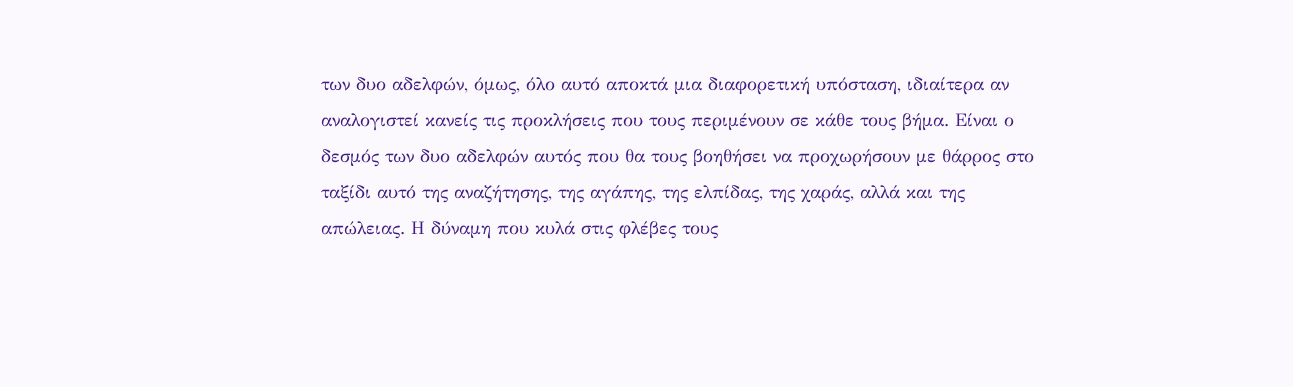των δυο αδελφών, όμως, όλο αυτό αποκτά μια διαφορετική υπόσταση, ιδιαίτερα αν αναλογιστεί κανείς τις προκλήσεις που τους περιμένουν σε κάθε τους βήμα. Είναι ο δεσμός των δυο αδελφών αυτός που θα τους βοηθήσει να προχωρήσουν με θάρρος στο ταξίδι αυτό της αναζήτησης, της αγάπης, της ελπίδας, της χαράς, αλλά και της απώλειας. Η δύναμη που κυλά στις φλέβες τους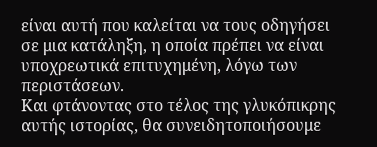είναι αυτή που καλείται να τους οδηγήσει σε μια κατάληξη, η οποία πρέπει να είναι υποχρεωτικά επιτυχημένη, λόγω των περιστάσεων.
Και φτάνοντας στο τέλος της γλυκόπικρης αυτής ιστορίας, θα συνειδητοποιήσουμε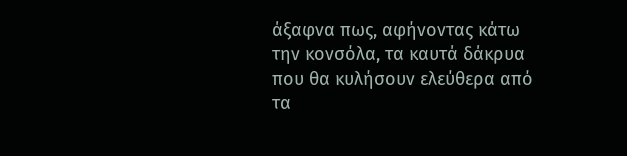άξαφνα πως, αφήνοντας κάτω την κονσόλα, τα καυτά δάκρυα που θα κυλήσουν ελεύθερα από τα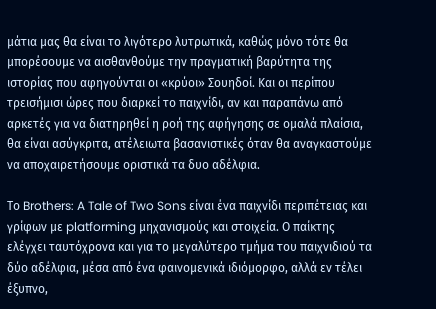μάτια μας θα είναι το λιγότερο λυτρωτικά, καθώς μόνο τότε θα μπορέσουμε να αισθανθούμε την πραγματική βαρύτητα της ιστορίας που αφηγούνται οι «κρύοι» Σουηδοί. Και οι περίπου τρεισήμισι ώρες που διαρκεί το παιχνίδι, αν και παραπάνω από αρκετές για να διατηρηθεί η ροή της αφήγησης σε ομαλά πλαίσια, θα είναι ασύγκριτα, ατέλειωτα βασανιστικές όταν θα αναγκαστούμε να αποχαιρετήσουμε οριστικά τα δυο αδέλφια.

Το Brothers: A Tale of Two Sons είναι ένα παιχνίδι περιπέτειας και γρίφων με platforming μηχανισμούς και στοιχεία. Ο παίκτης ελέγχει ταυτόχρονα και για το μεγαλύτερο τμήμα του παιχνιδιού τα δύο αδέλφια, μέσα από ένα φαινομενικά ιδιόμορφο, αλλά εν τέλει έξυπνο,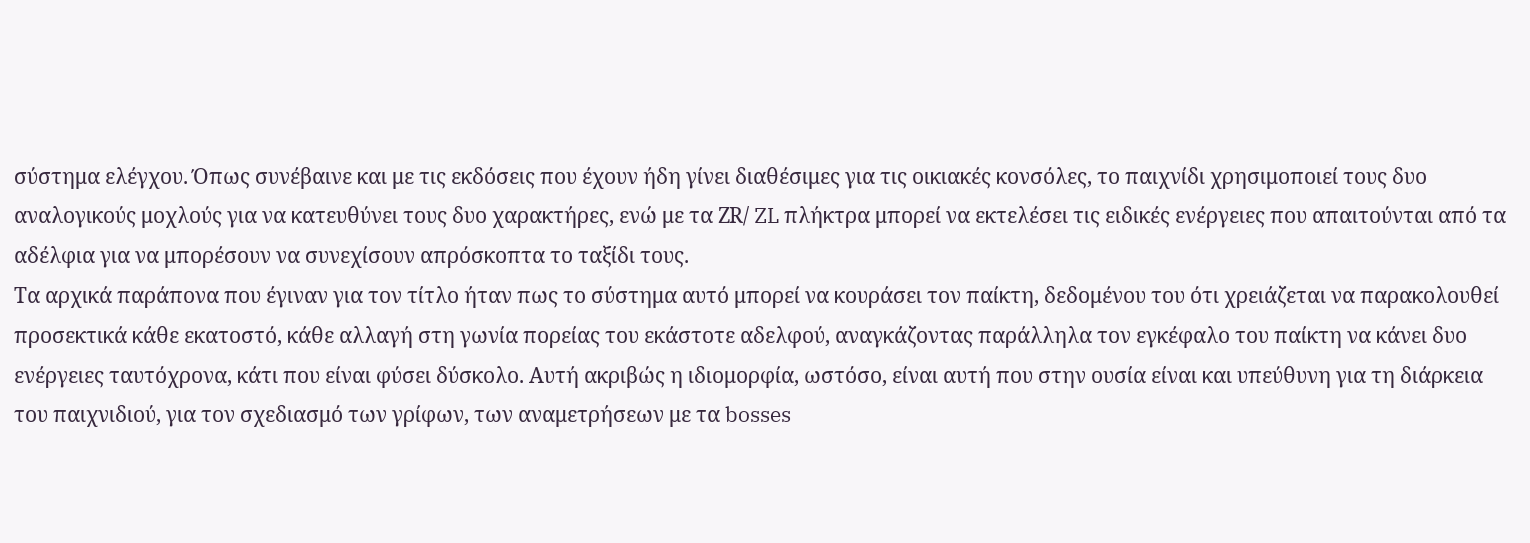σύστημα ελέγχου. Όπως συνέβαινε και με τις εκδόσεις που έχουν ήδη γίνει διαθέσιμες για τις οικιακές κονσόλες, το παιχνίδι χρησιμοποιεί τους δυο αναλογικούς μοχλούς για να κατευθύνει τους δυο χαρακτήρες, ενώ με τα ΖR/ ZL πλήκτρα μπορεί να εκτελέσει τις ειδικές ενέργειες που απαιτούνται από τα αδέλφια για να μπορέσουν να συνεχίσουν απρόσκοπτα το ταξίδι τους.
Τα αρχικά παράπονα που έγιναν για τον τίτλο ήταν πως το σύστημα αυτό μπορεί να κουράσει τον παίκτη, δεδομένου του ότι χρειάζεται να παρακολουθεί προσεκτικά κάθε εκατοστό, κάθε αλλαγή στη γωνία πορείας του εκάστοτε αδελφού, αναγκάζοντας παράλληλα τον εγκέφαλο του παίκτη να κάνει δυο ενέργειες ταυτόχρονα, κάτι που είναι φύσει δύσκολο. Αυτή ακριβώς η ιδιομορφία, ωστόσο, είναι αυτή που στην ουσία είναι και υπεύθυνη για τη διάρκεια του παιχνιδιού, για τον σχεδιασμό των γρίφων, των αναμετρήσεων με τα bosses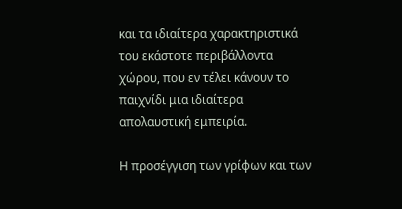και τα ιδιαίτερα χαρακτηριστικά του εκάστοτε περιβάλλοντα χώρου, που εν τέλει κάνουν το παιχνίδι μια ιδιαίτερα απολαυστική εμπειρία.

Η προσέγγιση των γρίφων και των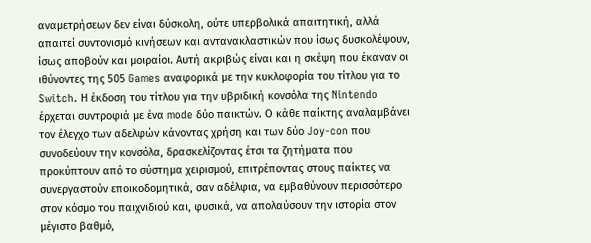αναμετρήσεων δεν είναι δύσκολη, ούτε υπερβολικά απαιτητική, αλλά απαιτεί συντονισμό κινήσεων και αντανακλαστικών που ίσως δυσκολέψουν, ίσως αποβούν και μοιραίοι. Αυτή ακριβώς είναι και η σκέψη που έκαναν οι ιθύνοντες της 505 Games αναφορικά με την κυκλοφορία του τίτλου για το Switch. Η έκδοση του τίτλου για την υβριδική κονσόλα της Nintendo έρχεται συντροφιά με ένα mode δύο παικτών. Ο κάθε παίκτης αναλαμβάνει τον έλεγχο των αδελφών κάνοντας χρήση και των δύο Joy-con που συνοδεύουν την κονσόλα, δρασκελίζοντας έτσι τα ζητήματα που προκύπτουν από το σύστημα χειρισμού, επιτρέποντας στους παίκτες να συνεργαστούν εποικοδομητικά, σαν αδέλφια, να εμβαθύνουν περισσότερο στον κόσμο του παιχνιδιού και, φυσικά, να απολαύσουν την ιστορία στον μέγιστο βαθμό,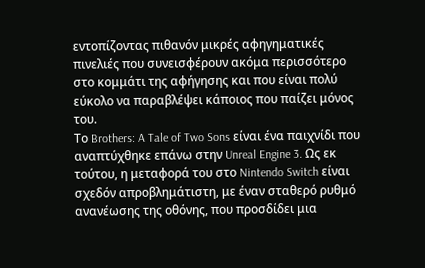εντοπίζοντας πιθανόν μικρές αφηγηματικές πινελιές που συνεισφέρουν ακόμα περισσότερο στο κομμάτι της αφήγησης και που είναι πολύ εύκολο να παραβλέψει κάποιος που παίζει μόνος του.
Το Brothers: A Tale of Two Sons είναι ένα παιχνίδι που αναπτύχθηκε επάνω στην Unreal Engine 3. Ως εκ τούτου, η μεταφορά του στο Nintendo Switch είναι σχεδόν απροβλημάτιστη, με έναν σταθερό ρυθμό ανανέωσης της οθόνης, που προσδίδει μια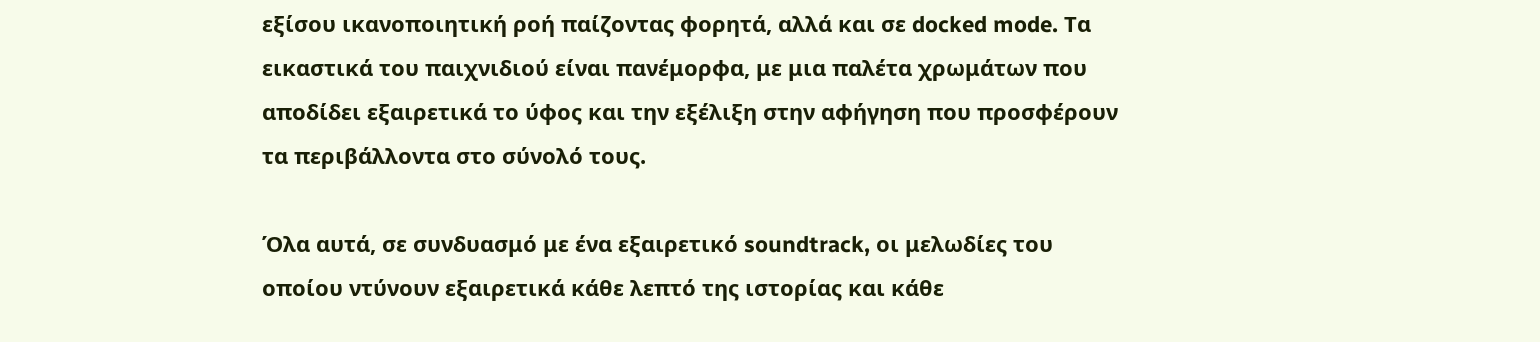εξίσου ικανοποιητική ροή παίζοντας φορητά, αλλά και σε docked mode. Τα εικαστικά του παιχνιδιού είναι πανέμορφα, με μια παλέτα χρωμάτων που αποδίδει εξαιρετικά το ύφος και την εξέλιξη στην αφήγηση που προσφέρουν τα περιβάλλοντα στο σύνολό τους.

Όλα αυτά, σε συνδυασμό με ένα εξαιρετικό soundtrack, οι μελωδίες του οποίου ντύνουν εξαιρετικά κάθε λεπτό της ιστορίας και κάθε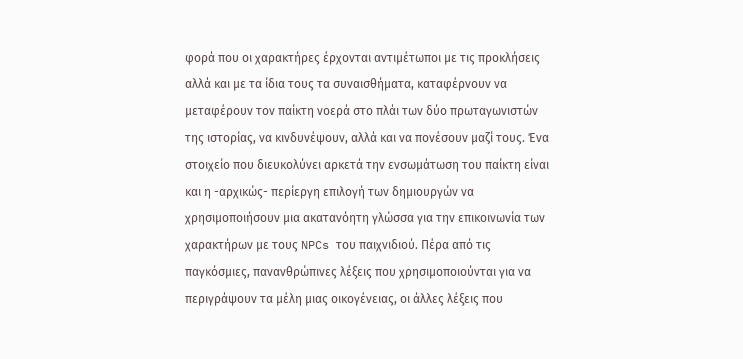φορά που οι χαρακτήρες έρχονται αντιμέτωποι με τις προκλήσεις αλλά και με τα ίδια τους τα συναισθήματα, καταφέρνουν να μεταφέρουν τον παίκτη νοερά στο πλάι των δύο πρωταγωνιστών της ιστορίας, να κινδυνέψουν, αλλά και να πονέσουν μαζί τους. Ένα στοιχείο που διευκολύνει αρκετά την ενσωμάτωση του παίκτη είναι και η -αρχικώς- περίεργη επιλογή των δημιουργών να χρησιμοποιήσουν μια ακατανόητη γλώσσα για την επικοινωνία των χαρακτήρων με τους NPCs του παιχνιδιού. Πέρα από τις παγκόσμιες, πανανθρώπινες λέξεις που χρησιμοποιούνται για να περιγράψουν τα μέλη μιας οικογένειας, οι άλλες λέξεις που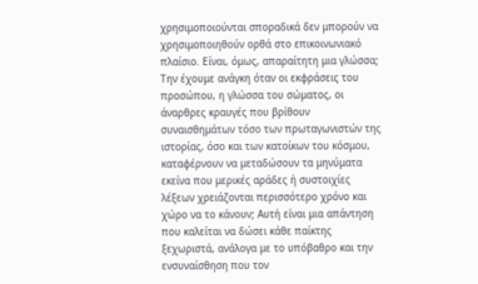χρησιμοποιούνται σποραδικά δεν μπορούν να χρησιμοποιηθούν ορθά στο επικοινωνιακό πλαίσιο. Είναι, όμως, απαραίτητη μια γλώσσα;
Την έχουμε ανάγκη όταν οι εκφράσεις του προσώπου, η γλώσσα του σώματος, οι άναρθρες κραυγές που βρίθουν συναισθημάτων τόσο των πρωταγωνιστών της ιστορίας, όσο και των κατοίκων του κόσμου, καταφέρνουν να μεταδώσουν τα μηνύματα εκείνα που μερικές αράδες ή συστοιχίες λέξεων χρειάζονται περισσότερο χρόνο και χώρο να το κάνουν; Αυτή είναι μια απάντηση που καλείται να δώσει κάθε παίκτης ξεχωριστά, ανάλογα με το υπόβαθρο και την ενσυναίσθηση που τον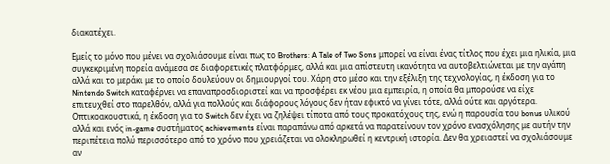διακατέχει.

Εμείς το μόνο που μένει να σχολιάσουμε είναι πως το Brothers: A Tale of Two Sons μπορεί να είναι ένας τίτλος που έχει μια ηλικία, μια συγκεκριμένη πορεία ανάμεσα σε διαφορετικές πλατφόρμες, αλλά και μια απίστευτη ικανότητα να αυτοβελτιώνεται με την αγάπη αλλά και το μεράκι με το οποίο δουλεύουν οι δημιουργοί του. Χάρη στο μέσο και την εξέλιξη της τεχνολογίας, η έκδοση για το Nintendo Switch καταφέρνει να επαναπροσδιοριστεί και να προσφέρει εκ νέου μια εμπειρία, η οποία θα μπορούσε να είχε επιτευχθεί στο παρελθόν, αλλά για πολλούς και διάφορους λόγους δεν ήταν εφικτό να γίνει τότε, αλλά ούτε και αργότερα.
Οπτικοακουστικά, η έκδοση για το Switch δεν έχει να ζηλέψει τίποτα από τους προκατόχους της, ενώ η παρουσία του bonus υλικού αλλά και ενός in-game συστήματος achievements είναι παραπάνω από αρκετά να παρατείνουν τον χρόνο ενασχόλησης με αυτήν την περιπέτεια πολύ περισσότερο από το χρόνο που χρειάζεται να ολοκληρωθεί η κεντρική ιστορία. Δεν θα χρειαστεί να σχολιάσουμε αν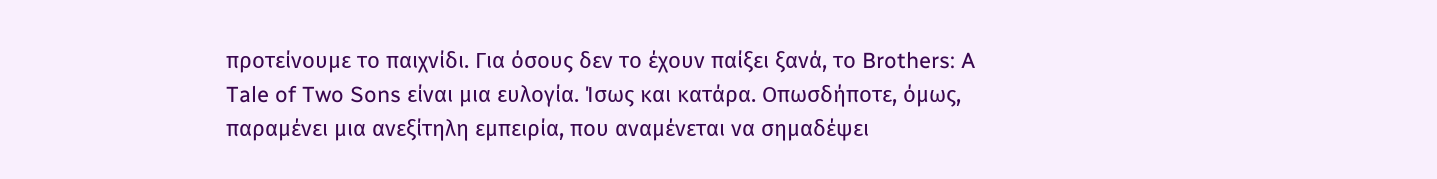προτείνουμε το παιχνίδι. Για όσους δεν το έχουν παίξει ξανά, το Brothers: A Tale of Two Sons είναι μια ευλογία. Ίσως και κατάρα. Οπωσδήποτε, όμως, παραμένει μια ανεξίτηλη εμπειρία, που αναμένεται να σημαδέψει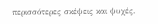περισσότερες σκέψεις και ψυχές.